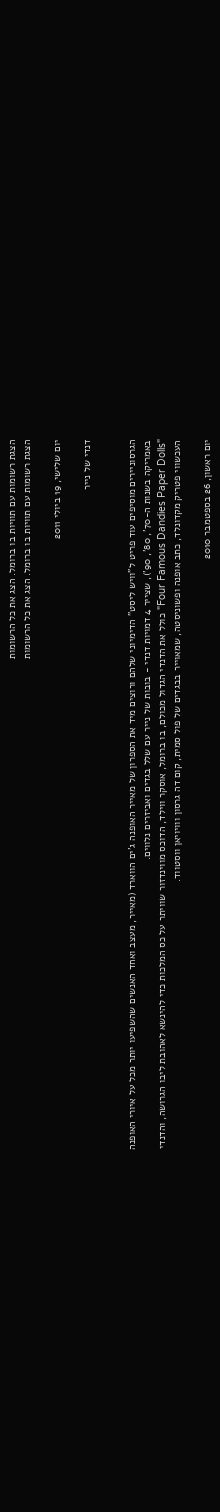הצגת רשומות עם תוויות בו ברומל. הצג את כל הרשומות
הצגת רשומות עם תוויות בו ברומל. הצג את כל הרשומות

יום שלישי, 19 ביולי 2011

דנדי של נייר


הגרסוניירים מוסיפים עוד פריט ל"וויש ליסט" הדימיוני שלהם ורוצים מיד את הספרון של מאייר האופנה ג'ים הווארד (מאייר, מעצב ואחד האנשים שהשפיעו יותר מכל על איורי האופנה באמריקה בשנות ה-70', 80', 90'), שצייר 4 דמויות דנדי - בובות של נייר עם שלל בגדים ואביזרים נלווים.
"Four Famous Dandies Paper Dolls" כולל את הדנדי הגדול מכולם, בו ברומל, אוסקר ווילד, הדוכס מווינדזור שוויתר על כס המלכות כדי להינשא לאהובת ליבו הגרושה, והדנדי העכשווי פטריק מקדונלד, כתב אופנה ופשוניסטה, שמאוייר בבגדים של פול סמית, קום דה גרסון ווויויאן ווסטווד.

יום ראשון, 26 בספטמבר 2010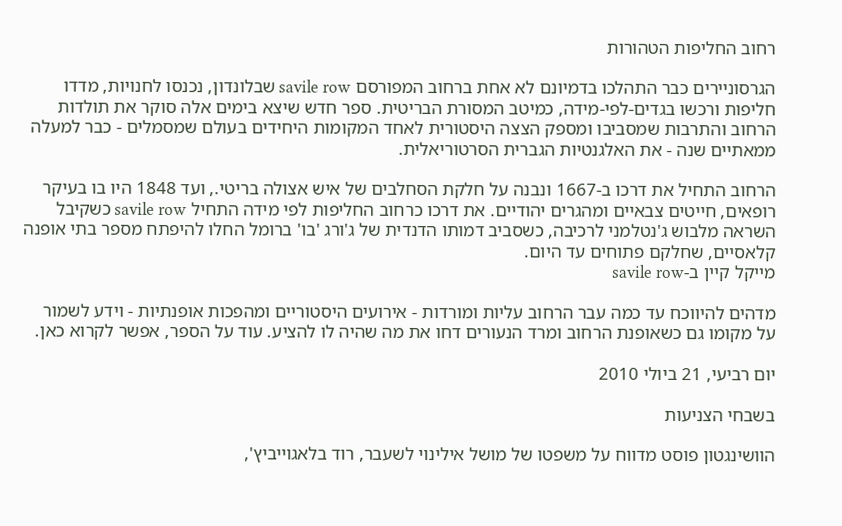רחוב החליפות הטהורות

הגרסוניירים כבר התהלכו בדמיונם לא אחת ברחוב המפורסם savile row שבלונדון, נכנסו לחנויות, מדדו חליפות ורכשו בגדים-לפי-מידה, כמיטב המסורת הבריטית. ספר חדש שיצא בימים אלה סוקר את תולדות הרחוב והתרבות שמסביבו ומספק הצצה היסטורית לאחד המקומות היחידים בעולם שמסמלים - כבר למעלה ממאתיים שנה - את האלגנטיות הגברית הסרטוריאלית.

הרחוב התחיל את דרכו ב-1667 ונבנה על חלקת הסחלבים של איש אצולה בריטי., ועד 1848 היו בו בעיקר רופאים, חייטים צבאיים ומהגרים יהודיים. את דרכו כרחוב החליפות לפי מידה התחיל savile row כשקיבל השראה מלבוש ג'נטלמני לרכיבה, כשסביב דמותו הדנדית של ג'ורג 'בו' ברומל החלו להיפתח מספר בתי אופנה קלאסיים, שחלקם פתוחים עד היום.
מייקל קיין ב-savile row

מדהים להיווכח עד כמה עבר הרחוב עליות ומורדות - אירועים היסטוריים ומהפכות אופנתיות - וידע לשמור על מקומו גם כשאופנת הרחוב ומרד הנעורים דחו את מה שהיה לו להציע. עוד על הספר, אפשר לקרוא כאן.

יום רביעי, 21 ביולי 2010

בשבחי הצניעות

הוושינגטון פוסט מדווח על משפטו של מושל אילינוי לשעבר, רוד בלאגוייביץ',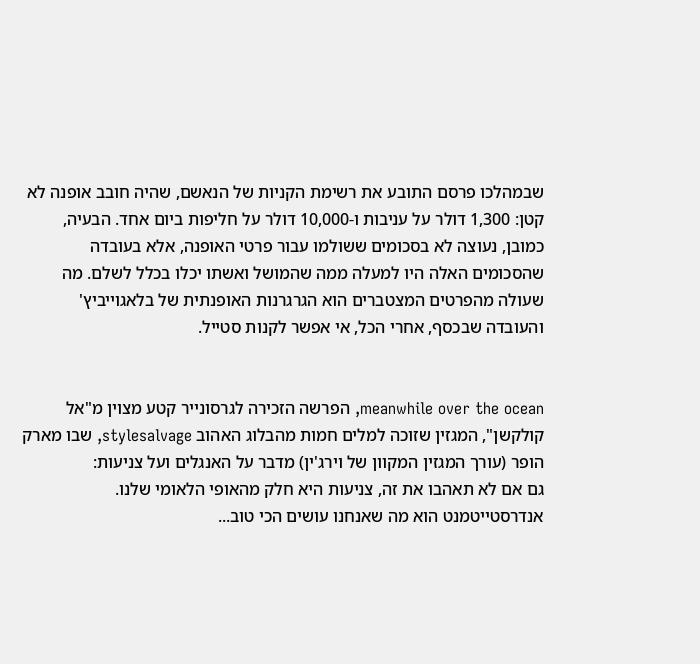שבמהלכו פרסם התובע את רשימת הקניות של הנאשם, שהיה חובב אופנה לא קטן: 1,300 דולר על עניבות ו-10,000 דולר על חליפות ביום אחד. הבעיה, כמובן, נעוצה לא בסכומים ששולמו עבור פרטי האופנה, אלא בעובדה שהסכומים האלה היו למעלה ממה שהמושל ואשתו יכלו בכלל לשלם. מה שעולה מהפרטים המצטברים הוא הגרגרנות האופנתית של בלאגוייביץ' והעובדה שבכסף, אחרי הכל, אי אפשר לקנות סטייל.


meanwhile over the ocean, הפרשה הזכירה לגרסונייר קטע מצוין מ"אל קולקשן", המגזין שזוכה למלים חמות מהבלוג האהוב stylesalvage, שבו מארק הופר (עורך המגזין המקוון של וירג'ין) מדבר על האנגלים ועל צניעות:
גם אם לא תאהבו את זה, צניעות היא חלק מהאופי הלאומי שלנו. אנדרסטייטמנט הוא מה שאנחנו עושים הכי טוב...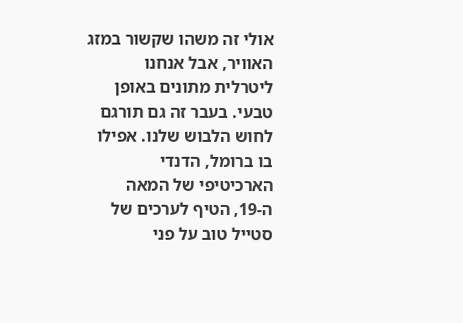אולי זה משהו שקשור במזג האוויר, אבל אנחנו ליטרלית מתונים באופן טבעי. בעבר זה גם תורגם לחוש הלבוש שלנו. אפילו בו ברומל, הדנדי הארכיטיפי של המאה ה-19, הטיף לערכים של סטייל טוב על פני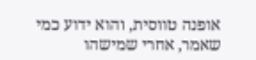אופנה טווסית, והוא ידוע כמי שאמר, אחרי שמישהו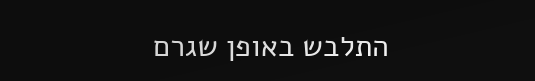התלבש באופן שגרם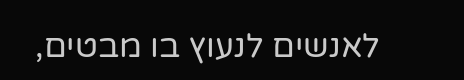לאנשים לנעוץ בו מבטים,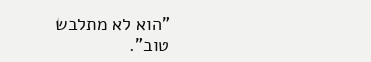"הוא לא מתלבש טוב".